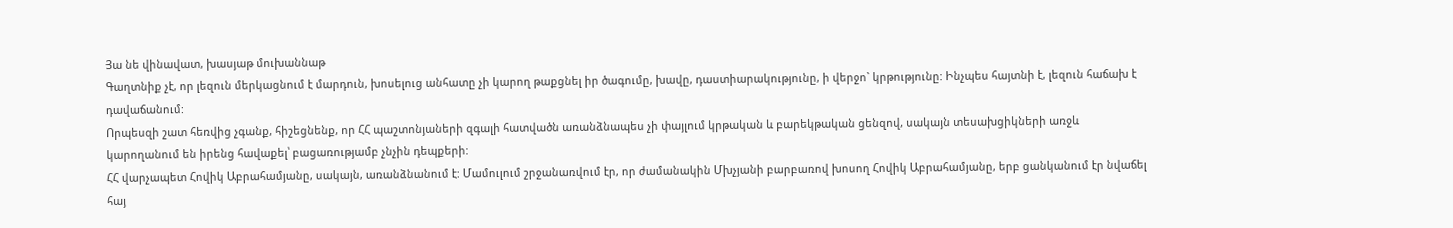Յա նե վինավատ, խասյաթ մուխաննաթ
Գաղտնիք չէ, որ լեզուն մերկացնում է մարդուն, խոսելուց անհատը չի կարող թաքցնել իր ծագումը, խավը, դաստիարակությունը, ի վերջո` կրթությունը: Ինչպես հայտնի է, լեզուն հաճախ է դավաճանում:
Որպեսզի շատ հեռվից չգանք, հիշեցնենք, որ ՀՀ պաշտոնյաների զգալի հատվածն առանձնապես չի փայլում կրթական և բարեկթական ցենզով, սակայն տեսախցիկների առջև կարողանում են իրենց հավաքել՝ բացառությամբ չնչին դեպքերի:
ՀՀ վարչապետ Հովիկ Աբրահամյանը, սակայն, առանձնանում է: Մամուլում շրջանառվում էր, որ ժամանակին Մխչյանի բարբառով խոսող Հովիկ Աբրահամյանը, երբ ցանկանում էր նվաճել հայ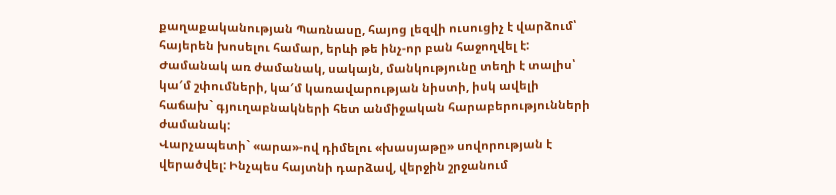քաղաքականության Պառնասը, հայոց լեզվի ուսուցիչ է վարձում՝ հայերեն խոսելու համար, երևի թե ինչ-որ բան հաջողվել է:
Ժամանակ առ ժամանակ, սակայն, մանկությունը տեղի է տալիս՝ կա′մ շփումների, կա′մ կառավարության նիստի, իսկ ավելի հաճախ` գյուղաբնակների հետ անմիջական հարաբերությունների ժամանակ:
Վարչապետի` «արա»-ով դիմելու «խասյաթը» սովորության է վերածվել: Ինչպես հայտնի դարձավ, վերջին շրջանում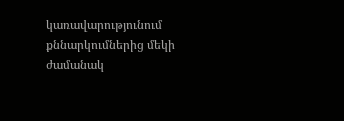կառավարությունում քննարկումներից մեկի ժամանակ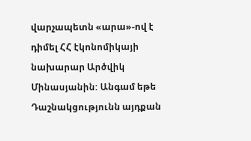վարչապետն «արա»-ով է դիմել ՀՀ էկոնոմիկայի նախարար Արծվիկ Մինասյանին: Անգամ եթե Դաշնակցությունն այդքան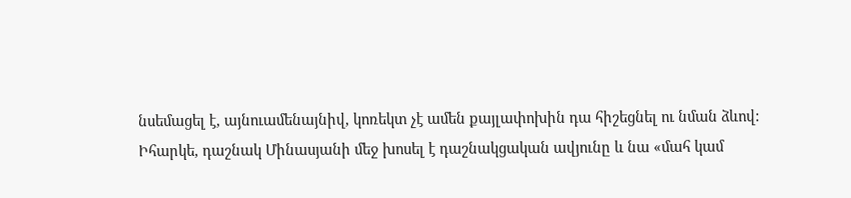նսեմացել է, այնուամենայնիվ, կոռեկտ չէ ամեն քայլափոխին դա հիշեցնել ու նման ձևով:
Իհարկե, դաշնակ Մինասյանի մեջ խոսել է դաշնակցական ավյունը և նա «մահ կամ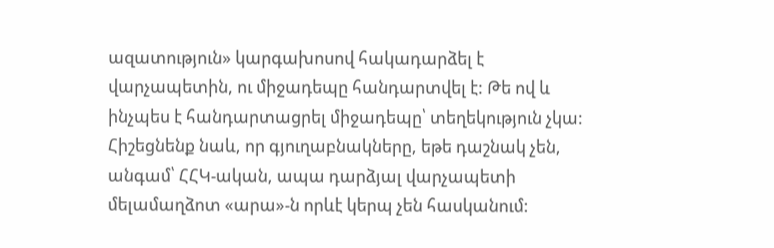ազատություն» կարգախոսով հակադարձել է վարչապետին, ու միջադեպը հանդարտվել է: Թե ով և ինչպես է հանդարտացրել միջադեպը՝ տեղեկություն չկա:
Հիշեցնենք նաև, որ գյուղաբնակները, եթե դաշնակ չեն, անգամ՝ ՀՀԿ-ական, ապա դարձյալ վարչապետի մելամաղձոտ «արա»-ն որևէ կերպ չեն հասկանում: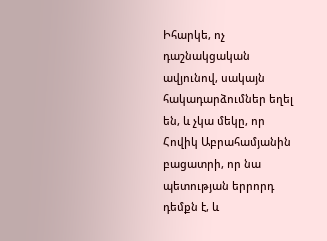Իհարկե, ոչ դաշնակցական ավյունով, սակայն հակադարձումներ եղել են, և չկա մեկը, որ Հովիկ Աբրահամյանին բացատրի, որ նա պետության երրորդ դեմքն է, և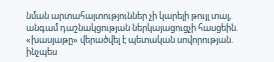նման արտահայտություններ չի կարելի թույլ տալ, անգամ դաշնակցության ներկայացուցչի հասցեին. «խասյաթը» վերածվել է պետական սովորության. ինչպես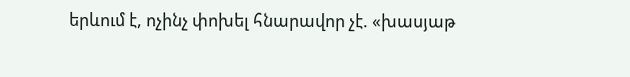երևում է, ոչինչ փոխել հնարավոր չէ. «խասյաթ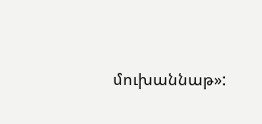մուխաննաթ»: